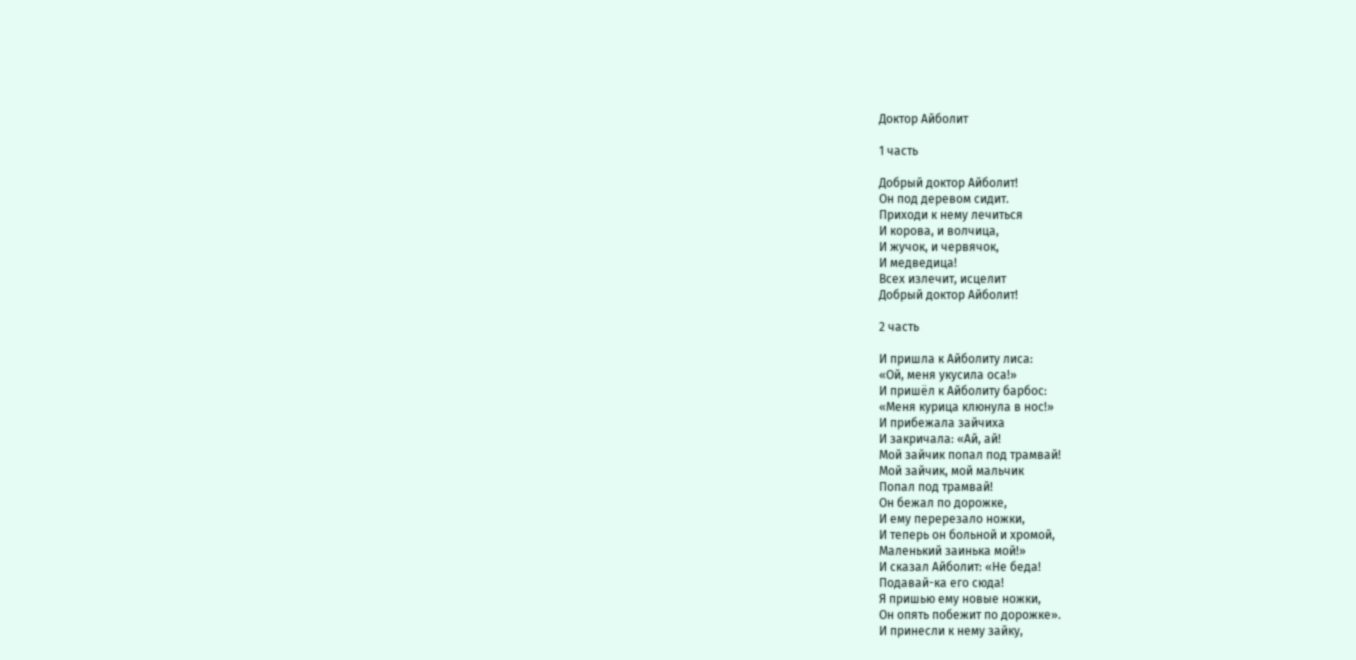Доктор Айболит

1 часть

Добрый доктор Айболит!
Он под деревом сидит.
Приходи к нему лечиться
И корова, и волчица,
И жучок, и червячок,
И медведица!
Всех излечит, исцелит
Добрый доктор Айболит!

2 часть

И пришла к Айболиту лиса:
«Ой, меня укусила оса!»
И пришёл к Айболиту барбос:
«Меня курица клюнула в нос!»
И прибежала зайчиха
И закричала: «Ай, ай!
Мой зайчик попал под трамвай!
Мой зайчик, мой мальчик
Попал под трамвай!
Он бежал по дорожке,
И ему перерезало ножки,
И теперь он больной и хромой,
Маленький заинька мой!»
И сказал Айболит: «Не беда!
Подавай-ка его сюда!
Я пришью ему новые ножки,
Он опять побежит по дорожке».
И принесли к нему зайку,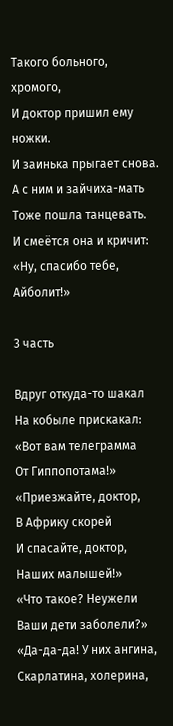Такого больного, хромого,
И доктор пришил ему ножки.
И заинька прыгает снова.
А с ним и зайчиха-мать
Тоже пошла танцевать.
И смеётся она и кричит:
«Ну, спасибо тебе, Айболит!»

3 часть

Вдруг откуда-то шакал
На кобыле прискакал:
«Вот вам телеграмма
От Гиппопотама!»
«Приезжайте, доктор,
В Африку скорей
И спасайте, доктор,
Наших малышей!»
«Что такое? Неужели
Ваши дети заболели?»
«Да-да-да! У них ангина,
Скарлатина, холерина,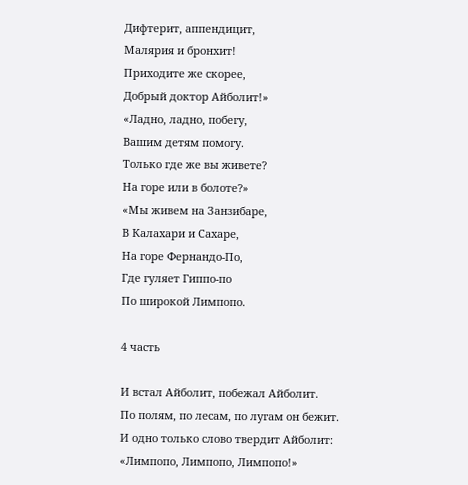Дифтерит, аппендицит,
Малярия и бронхит!
Приходите же скорее,
Добрый доктор Айболит!»
«Ладно, ладно, побегу,
Вашим детям помогу.
Только где же вы живете?
На горе или в болоте?»
«Мы живем на Занзибаре,
В Калахари и Сахаре,
На горе Фернандо-По,
Где гуляет Гиппо-по
По широкой Лимпопо.

4 часть

И встал Айболит, побежал Айболит.
По полям, по лесам, по лугам он бежит.
И одно только слово твердит Айболит:
«Лимпопо, Лимпопо, Лимпопо!»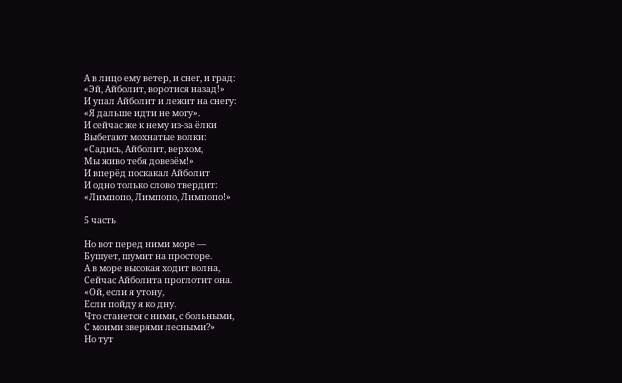А в лицо ему ветер, и снег, и град:
«Эй, Айболит, воротися назад!»
И упал Айболит и лежит на снегу:
«Я дальше идти не могу».
И сейчас же к нему из-за ёлки
Выбегают мохнатые волки:
«Садись, Айболит, верхом,
Мы живо тебя довезём!»
И вперёд поскакал Айболит
И одно только слово твердит:
«Лимпопо, Лимпопо, Лимпопо!»

5 часть

Но вот перед ними море —
Бушует, шумит на просторе.
А в море высокая ходит волна,
Сейчас Айболита проглотит она.
«Ой, если я утону,
Если пойду я ко дну.
Что станется с ними, с больными,
С моими зверями лесными?»
Но тут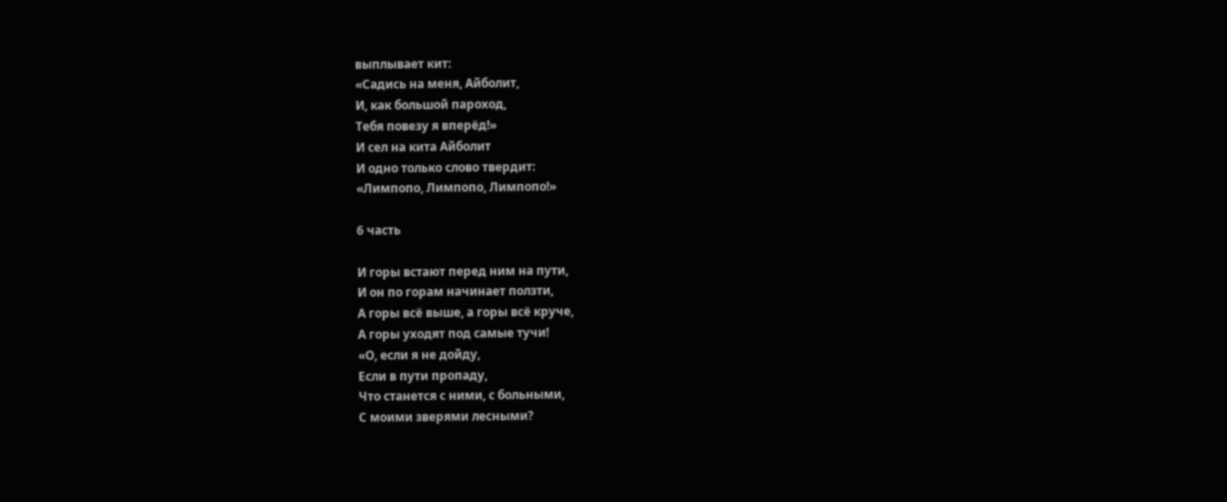выплывает кит:
«Садись на меня, Айболит,
И, как большой пароход,
Тебя повезу я вперёд!»
И сел на кита Айболит
И одно только слово твердит:
«Лимпопо, Лимпопо, Лимпопо!»

6 часть

И горы встают перед ним на пути,
И он по горам начинает ползти,
А горы всё выше, а горы всё круче,
А горы уходят под самые тучи!
«О, если я не дойду,
Если в пути пропаду,
Что станется с ними, с больными,
С моими зверями лесными?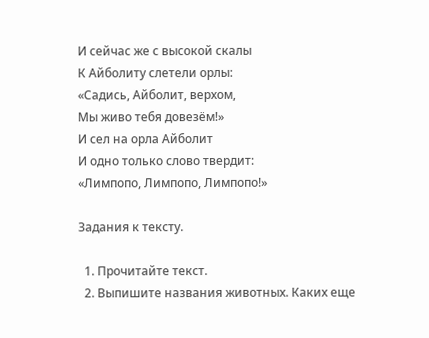И сейчас же с высокой скалы
К Айболиту слетели орлы:
«Садись, Айболит, верхом,
Мы живо тебя довезём!»
И сел на орла Айболит
И одно только слово твердит:
«Лимпопо, Лимпопо, Лимпопо!»

Задания к тексту.

  1. Прочитайте текст.
  2. Выпишите названия животных. Каких еще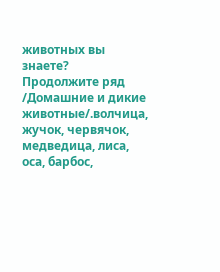животных вы знаете? Продолжите ряд /Домашние и дикие животные/.волчица, жучок, червячок, медведица, лиса, оса, барбос,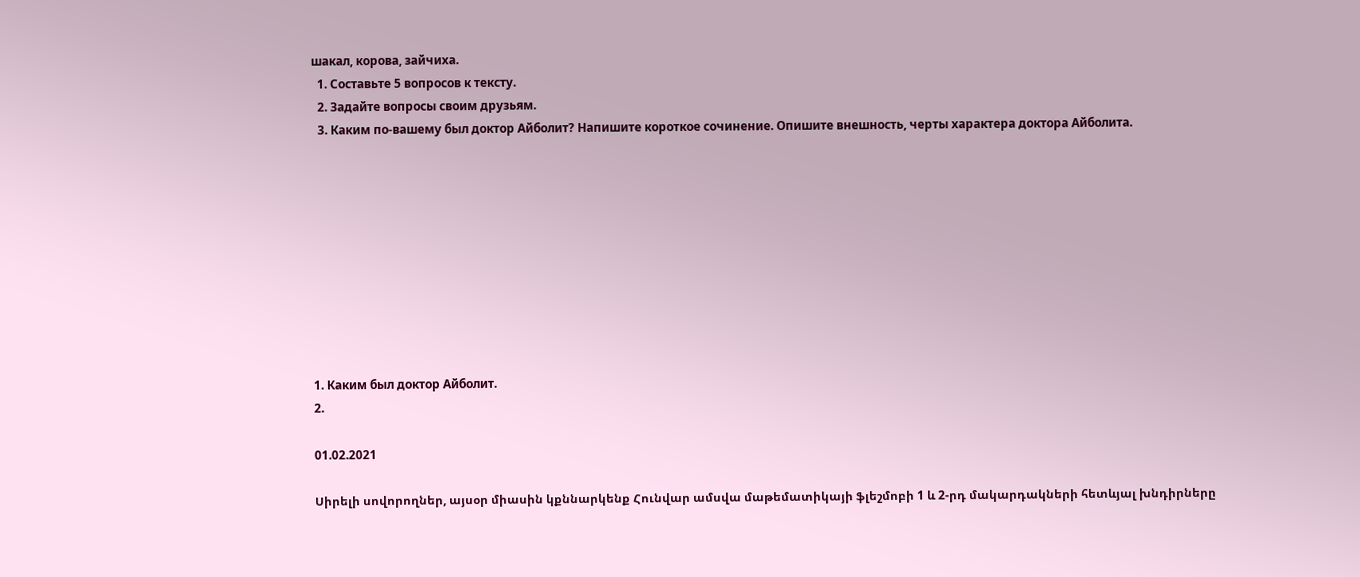шакал, корова, зайчиха.
  1. Составьте 5 вопросов к тексту.
  2. Задайте вопросы своим друзьям.
  3. Каким по-вашему был доктор Айболит? Напишите короткое сочинение. Опишите внешность, черты характера доктора Айболита.










1. Каким был доктор Айболит.
2.

01.02.2021

Սիրելի սովորողներ, այսօր միասին կքննարկենք Հունվար ամսվա մաթեմատիկայի ֆլեշմոբի 1 և 2-րդ մակարդակների հետևյալ խնդիրները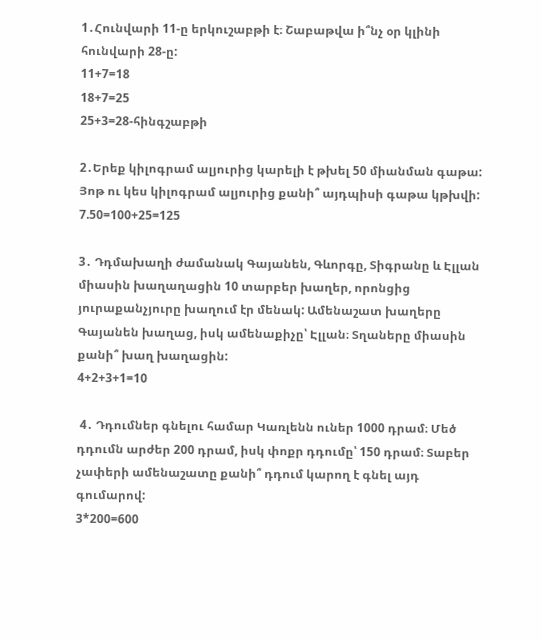1․Հունվարի 11-ը երկուշաբթի է։ Շաբաթվա ի՞նչ օր կլինի հունվարի 28-ը:
11+7=18
18+7=25
25+3=28-հինգշաբթի

2․Երեք կիլոգրամ ալյուրից կարելի է թխել 50 միանման գաթա: Յոթ ու կես կիլոգրամ ալյուրից քանի՞ այդպիսի գաթա կթխվի:
7.50=100+25=125

3․ Դդմախաղի ժամանակ Գայանեն, Գևորգը, Տիգրանը և Էլլան միասին խաղաղացին 10 տարբեր խաղեր, որոնցից յուրաքանչյուրը խաղում էր մենակ: Ամենաշատ խաղերը Գայանեն խաղաց, իսկ ամենաքիչը՝ Էլլան։ Տղաները միասին քանի՞ խաղ խաղացին:
4+2+3+1=10

 4․ Դդումներ գնելու համար Կառլենն ուներ 1000 դրամ։ Մեծ դդումն արժեր 200 դրամ, իսկ փոքր դդումը՝ 150 դրամ։ Տաբեր չափերի ամենաշատը քանի՞ դդում կարող է գնել այդ գումարով:
3*200=600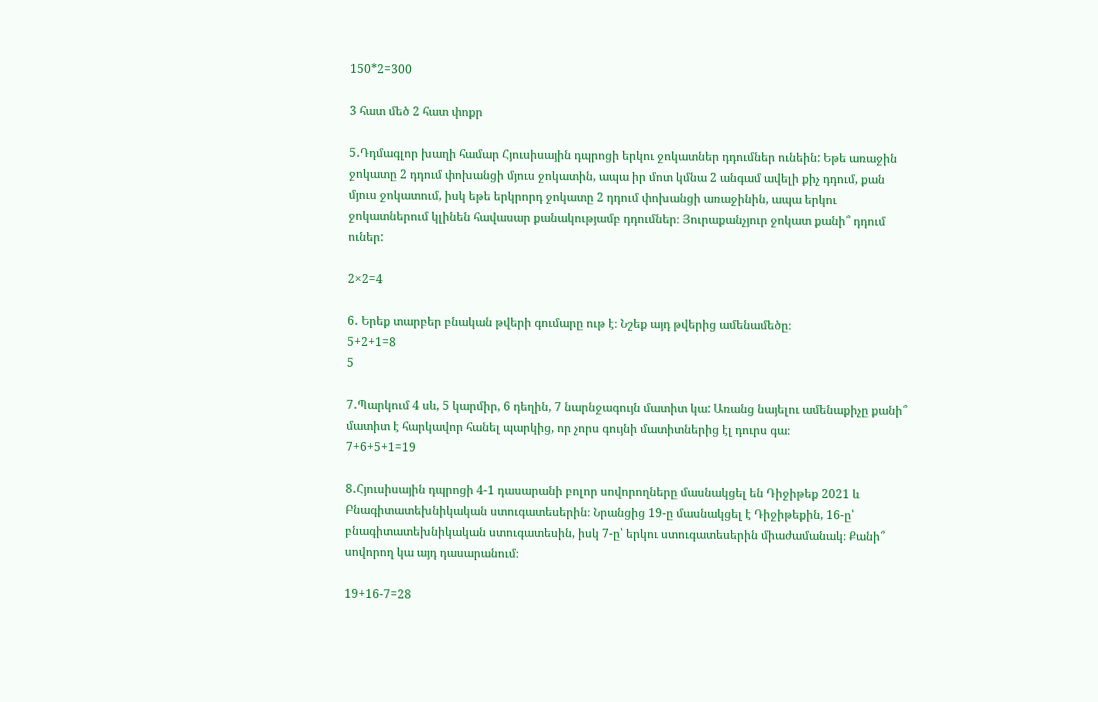150*2=300

3 հատ մեծ 2 հատ փոքր

5․Դդմագլոր խաղի համար Հյուսիսային դպրոցի երկու ջոկատներ դդումներ ունեին: Եթե առաջին ջոկատը 2 դդում փոխանցի մյուս ջոկատին, ապա իր մոտ կմնա 2 անգամ ավելի քիչ դդում, քան մյուս ջոկատում, իսկ եթե երկրորդ ջոկատը 2 դդում փոխանցի առաջինին, ապա երկու ջոկատներում կլինեն հավասար քանակությամբ դդումներ։ Յուրաքանչյուր ջոկատ քանի՞ դդում ուներ:

2×2=4

6․ Երեք տարբեր բնական թվերի գումարը ութ է։ Նշեք այդ թվերից ամենամեծը։
5+2+1=8
5

7․Պարկում 4 սև, 5 կարմիր, 6 դեղին, 7 նարնջագույն մատիտ կա: Առանց նայելու ամենաքիչը քանի՞ մատիտ է հարկավոր հանել պարկից, որ չորս գույնի մատիտներից էլ դուրս գա։
7+6+5+1=19

8․Հյուսիսային դպրոցի 4-1 դասարանի բոլոր սովորողները մասնակցել են Դիջիթեք 2021 և Բնագիտատեխնիկական ստուգատեսերին։ Նրանցից 19-ը մասնակցել է Դիջիթեքին, 16-ը՝ բնագիտատեխնիկական ստուգատեսին, իսկ 7-ը՝ երկու ստուգատեսերին միաժամանակ։ Քանի՞ սովորող կա այդ դասարանում։

19+16-7=28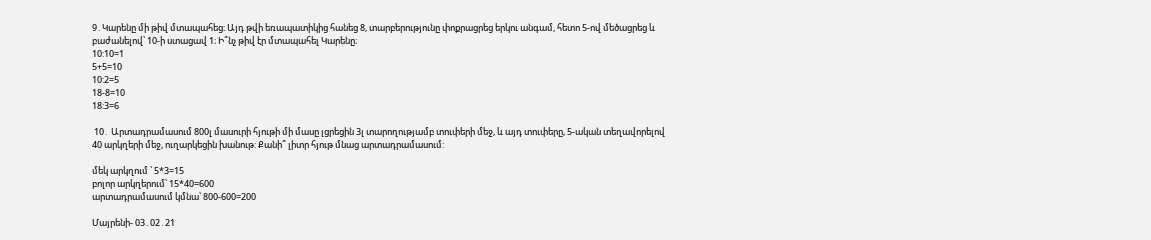9․Կարենը մի թիվ մտապահեց։ Այդ թվի եռապատիկից հանեց 8, տարբերությունը փոքրացրեց երկու անգամ, հետո 5-ով մեծացրեց և բաժանելով՝ 10-ի ստացավ 1։ Ի՞նչ թիվ էր մտապահել Կարենը։
10:10=1
5+5=10
10:2=5
18-8=10
18:3=6

 10․ Արտադրամասում 800լ մասուրի հյութի մի մասը լցրեցին 3լ տարողությամբ տուփերի մեջ, և այդ տուփերը, 5-ական տեղավորելով 40 արկղերի մեջ, ուղարկեցին խանութ: Քանի՞ լիտր հյութ մնաց արտադրամասում:

մեկ արկղում ՝ 5*3=15
բոլոր արկղերում՝ 15*40=600
արտադրամասում կմնա՝ 800-600=200

Մայրենի- 03․02․21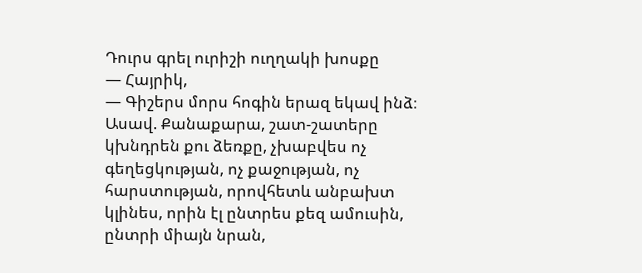Դուրս գրել ուրիշի ուղղակի խոսքը
— Հայրիկ,
— Գիշերս մորս հոգին երազ եկավ ինձ։ Ասավ. Քանաքարա, շատ-շատերը կխնդրեն քու ձեռքը, չխաբվես ոչ գեղեցկության, ոչ քաջության, ոչ հարստության, որովհետև անբախտ կլինես, որին էլ ընտրես քեզ ամուսին, ընտրի միայն նրան,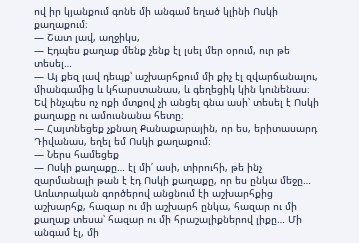ով իր կյանքում գոնե մի անգամ եղած կլինի Ոսկի քաղաքում։
— Շատ լավ, աղջիկս,
— Էդպես քաղաք մենք չենք էլ լսել մեր օրում, ուր թե տեսել…
— Այ քեզ լավ դեպք՝ աշխարհքում մի քիչ էլ զվարճանալու, միանգամից և կհարստանաս, և գեղեցիկ կին կունենաս։ Եվ ինչպես ոչ ոքի մտքով չի անցել գնա ասի՝ տեսել է Ոսկի քաղաքը ու ամուսնանա հետը։
— Հայտնեցեք չքնաղ Քանաքարային, որ ես, երիտասարդ Դիվանաս, եղել եմ Ոսկի քաղաքում։
— Ներս համեցեք
— Ոսկի քաղաքը… էլ մի՛ ասի, տիրուհի, թե ինչ զարմանալի թան է էդ Ոսկի քաղաքը, որ ես ընկա մեջը… Առևտրական գործերով անցնում էի աշխարհքից աշխարհք, հազար ու մի աշխարհ ընկա, հազար ու մի քաղաք տեսա՝ հազար ու մի հրաշալիքներով լիքը… Մի անգամ էլ, մի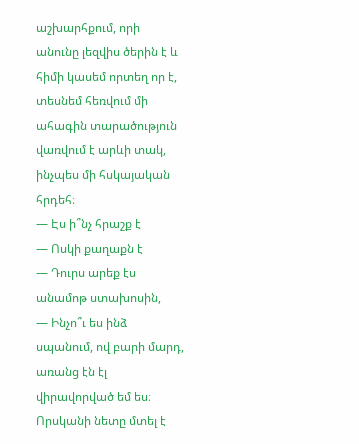աշխարհքում, որի անունը լեզվիս ծերին է և հիմի կասեմ որտեղ որ է, տեսնեմ հեռվում մի ահագին տարածություն վառվում է արևի տակ, ինչպես մի հսկայական հրդեհ։
— Էս ի՞նչ հրաշք է
— Ոսկի քաղաքն է
— Դուրս արեք էս անամոթ ստախոսին,
— Ինչո՞ւ ես ինձ սպանում, ով բարի մարդ, առանց էն էլ վիրավորված եմ ես։ Որսկանի նետը մտել է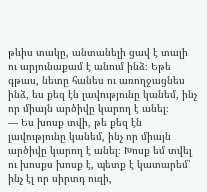թևիս տակը, անտանելի ցավ է տալի ու արյունաքամ է անում ինձ։ Եթե գթաս, նետը հանես ու առողջացնես ինձ, ես քեզ էն լավությունը կանեմ, ինչ որ միայն արծիվը կարող է անել։
— Ես խոսք տվի, թե քեզ էն լավությունը կանեմ, ինչ որ միայն արծիվը կարող է անել։ Խոսք եմ տվել ու խոսքս խոսք է, պետք է կատարեմ՝ ինչ էլ որ սիրտդ ուզի,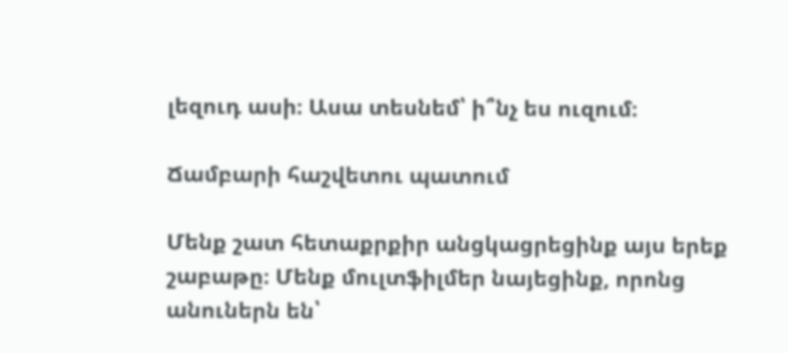լեզուդ ասի։ Ասա տեսնեմ՝ ի՞նչ ես ուզում։

Ճամբարի հաշվետու պատում

Մենք շատ հետաքրքիր անցկացրեցինք այս երեք շաբաթը։ Մենք մուլտֆիլմեր նայեցինք, որոնց անուներն են՝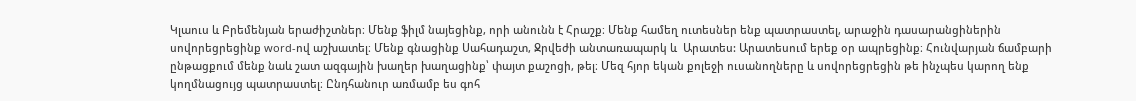Կլաուս և Բրեմենյան երաժիշտներ։ Մենք ֆիլմ նայեցինք, որի անունն է Հրաշք։ Մենք համեղ ուտեսներ ենք պատրաստել, արաջին դասարանցիներին սովորեցրեցինք word-ով աշխատել։ Մենք գնացինք Սահադաշտ, Ջրվեժի անտառապարկ և  Արատես: Արատեսում երեք օր ապրեցինք։ Հունվարյան ճամբարի ընթացքում մենք նաև շատ ազգային խաղեր խաղացինք՝ փայտ քաշոցի, թել։ Մեզ հյոր եկան քոլեջի ուսանողները և սովորեցրեցին թե ինչպես կարող ենք կողմնացույց պատրաստել։ Ընդհանուր առմամբ ես գոհ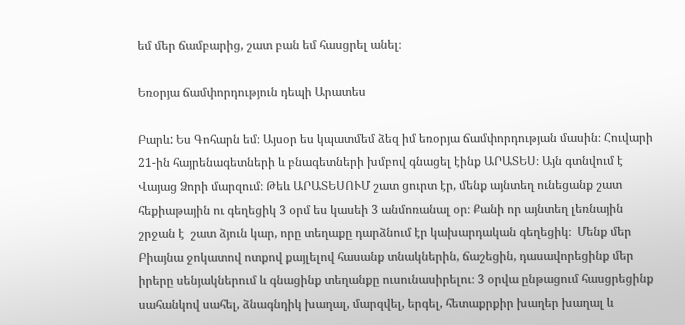եմ մեր ճամբարից, շատ բան եմ հասցրել անել։

Եռօրյա ճամփորդություն դեպի Արատես

Բարև: Ես Գոհարն եմ։ Այսօր ես կպատմեմ ձեզ իմ եռօրյա ճամփորդության մասին։ Հուվարի 21-ին հայրենագետների և բնագետների խմբով գնացել էինք ԱՐԱՏԵՍ։ Այն գտնվում է Վայաց Ձորի մարզում։ Թեև ԱՐԱՏԵՍՈՒՄ շատ ցուրտ էր, մենք այնտեղ ունեցանք շատ հեքիաթային ու գեղեցիկ 3 օրմ ես կասեի 3 անմոռանալ օր։ Քանի որ այնտեղ լեռնային շրջան է  շատ ձյուն կար, որը տեղաքը դարձնում էր կախարդական գեղեցիկ։  Մենք մեր Բիայնա ջոկատով ոտքով քայլելով հասանք տնակներին, ճաշեցին, դասավորեցինք մեր իրերը սենյակներում և գնացինք տեղանքը ուսունասիրելու։ 3 օրվա ընթացում հասցրեցինք սահանկով սահել, ձնագնդիկ խաղալ, մարզվել, երգել, հետաքրքիր խաղեր խաղալ և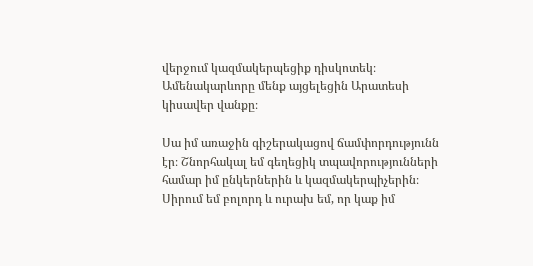վերջում կազմակերպեցիք դիսկոտեկ։ Ամենակարևորը մենք այցելեցին Արատեսի կիսավեր վանքը։

Սա իմ առաջին գիշերակացով ճամփորդությունն էր։ Շնորհակալ եմ գեղեցիկ տպավորությունների համար իմ ընկերներին և կազմակերպիչերին։ Սիրում եմ բոլորդ և ուրախ եմ, որ կաք իմ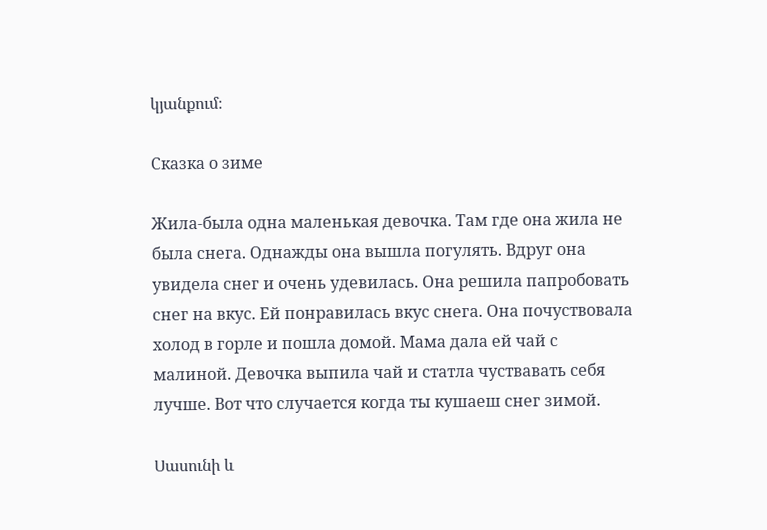կյանքում։

Сказка о зиме

Жила-была одна маленькая девочка. Там где она жила не была снега. Однажды она вышла погулять. Вдруг она увидела снег и очень удевилась. Она решила папробовать снег на вкус. Ей понравилась вкус снега. Она почуствовала холод в горле и пошла домой. Мама дала ей чай с малиной. Девочка выпила чай и статла чуствавать себя лучше. Вот что случается когда ты кушаеш снег зимой.

Սասունի և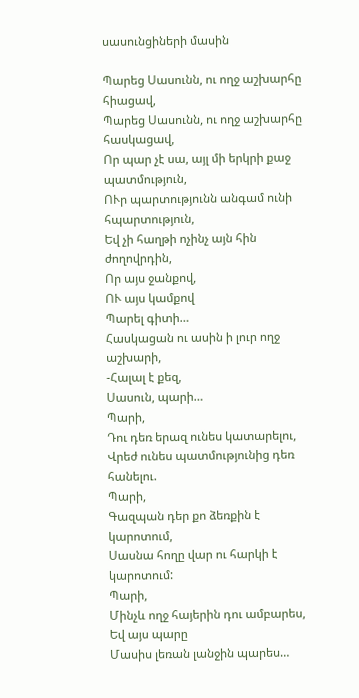սասունցիների մասին

Պարեց Սասունն, ու ողջ աշխարհը հիացավ,
Պարեց Սասունն, ու ողջ աշխարհը հասկացավ,
Որ պար չէ սա, այլ մի երկրի քաջ պատմություն,
ՈՒր պարտությունն անգամ ունի հպարտություն,
Եվ չի հաղթի ոչինչ այն հին ժողովրդին,
Որ այս ջանքով,
ՈՒ այս կամքով
Պարել գիտի…
Հասկացան ու ասին ի լուր ողջ աշխարի,
-Հալալ է քեզ,
Սասուն, պարի…
Պարի,
Դու դեռ երազ ունես կատարելու,
Վրեժ ունես պատմությունից դեռ հանելու.
Պարի,
Գազպան դեր քո ձեռքին է կարոտում,
Սասնա հողը վար ու հարկի է կարոտում:
Պարի,
Մինչև ողջ հայերին դու ամբարես,
Եվ այս պարը
Մասիս լեռան լանջին պարես…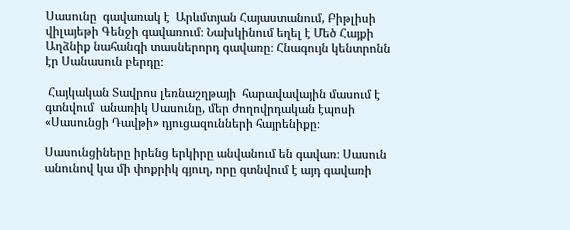Սասունը  գավառակ է  Արևմտյան Հայաստանում, Բիթլիսի վիլայեթի Գենջի գավառում։ Նախկինում եղել է Մեծ Հայքի Աղձնիք նահանգի տասներորդ գավառը։ Հնագույն կենտրոնն էր Սանասուն բերդը։

 Հայկական Տավրոս լեռնաշղթայի  հարավավային մասում է գտնվում  անառիկ Սասունը, մեր ժողովրդական էպոսի «Սասունցի Դավթի» դյուցազունների հայրենիքը։

Սասունցիները իրենց երկիրը անվանում են գավառ։ Սասուն անունով կա մի փոքրիկ գյուղ, որը գտնվում է այդ գավառի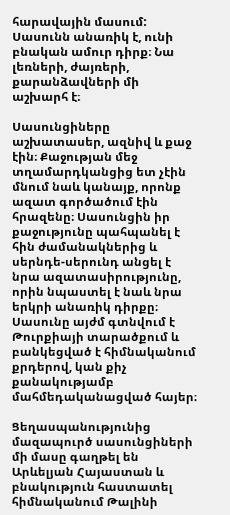հարավային մասում: Սասունն անառիկ է, ունի բնական ամուր դիրք։ Նա լեռների, ժայռերի, քարանձավների մի աշխարհ է։

Սասունցիները աշխատասեր, ազնիվ և քաջ էին։ Քաջության մեջ տղամարդկանցից ետ չէին մնում նաև կանայք, որոնք ազատ գործածում էին հրազենը։ Սասունցին իր քաջությունը պահպանել է հին ժամանակներից և սերնդե-սերունդ անցել է նրա ազատասիրությունը, որին նպաստել է նաև նրա երկրի անառիկ դիրքը։ Սասունը այժմ գտնվում է Թուրքիայի տարածքում և բանկեցված է հիմնականում քրդերով, կան քիչ քանակությամբ մահմեդականացված հայեր։

Ցեղասպանությունից մազապուրծ սասունցիների մի մասը գաղթել են Արևելյան Հայաստան և բնակություն հաստատել հիմնականում Թալինի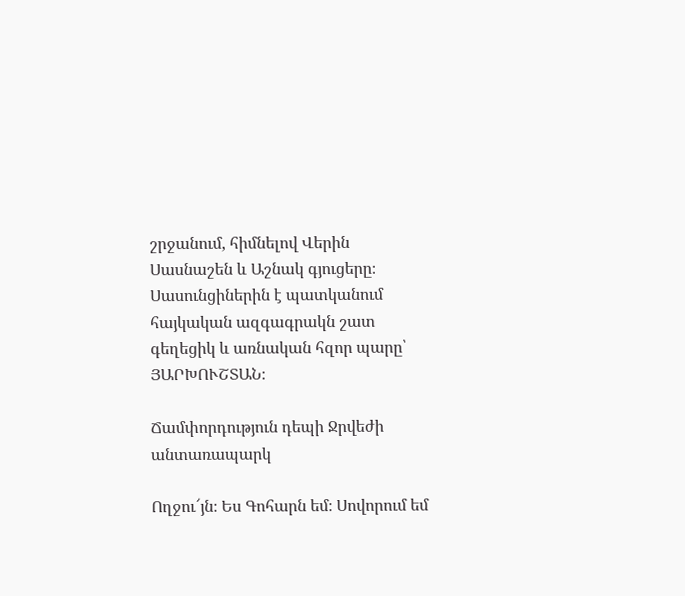շրջանում, հիմնելով Վերին Սասնաշեն և Աշնակ գյուցերը։ Սասունցիներին է պատկանում հայկական ազգագրակն շատ գեղեցիկ և առնական հզոր պարը՝ ՅԱՐԽՈՒՇՏԱՆ։

Ճամփորդություն դեպի Ջրվեժի անտառապարկ

Ողջու՜յն։ Ես Գոհարն եմ։ Սովորում եմ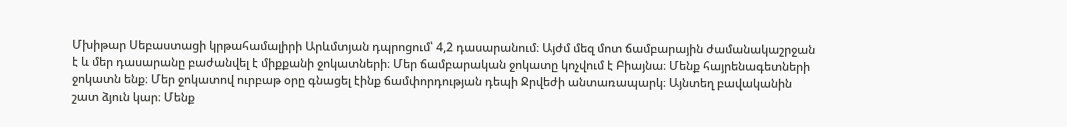Մխիթար Սեբաստացի կրթահամալիրի Արևմտյան դպրոցում՝ 4,2 դասարանում։ Այժմ մեզ մոտ ճամբարային ժամանակաշրջան է և մեր դասարանը բաժանվել է միքքանի ջոկատների։ Մեր ճամբարական ջոկատը կոչվում է Բիայնա։ Մենք հայրենագետների ջոկատն ենք։ Մեր ջոկատով ուրբաթ օրը գնացել էինք ճամփորդության դեպի Ջրվեժի անտառապարկ։ Այնտեղ բավականին շատ ձյուն կար։ Մենք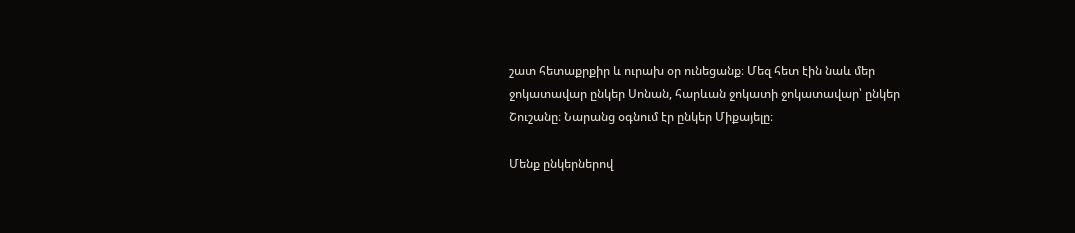շատ հետաքրքիր և ուրախ օր ունեցանք։ Մեզ հետ էին նաև մեր ջոկատավար ընկեր Սոնան, հարևան ջոկատի ջոկատավար՝ ընկեր Շուշանը։ Նարանց օգնում էր ընկեր Միքայելը։

Մենք ընկերներով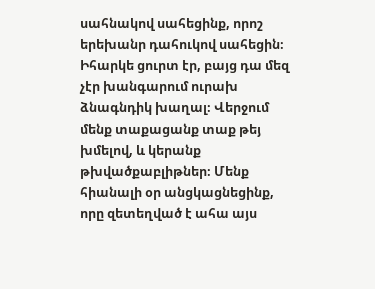սահնակով սահեցինք, որոշ երեխանր դահուկով սահեցին։ Իհարկե ցուրտ էր, բայց դա մեզ չէր խանգարում ուրախ ձնագնդիկ խաղալ։ Վերջում մենք տաքացանք տաք թեյ խմելով, և կերանք թխվածքաբլիթներ։ Մենք հիանալի օր անցկացնեցինք, որը զետեղված է ահա այս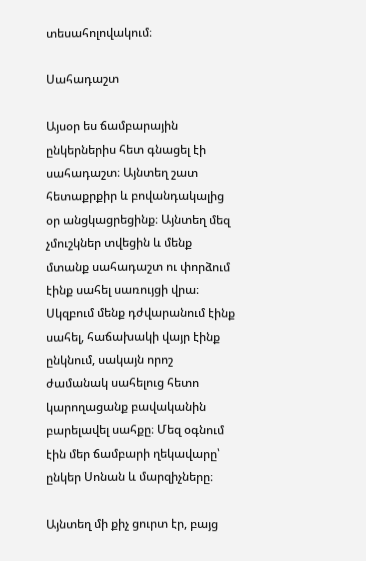տեսահոլովակում։

Սահադաշտ

Այսօր ես ճամբարային ընկերներիս հետ գնացել էի սահադաշտ։ Այնտեղ շատ հետաքրքիր և բովանդակալից օր անցկացրեցինք։ Այնտեղ մեզ չմուշկներ տվեցին և մենք մտանք սահադաշտ ու փորձում էինք սահել սառույցի վրա։ Սկզբում մենք դժվարանում էինք սահել, հաճախակի վայր էինք ընկնում, սակայն որոշ ժամանակ սահելուց հետո կարողացանք բավականին բարելավել սահքը։ Մեզ օգնում էին մեր ճամբարի ղեկավարը՝ ընկեր Սոնան և մարզիչները։

Այնտեղ մի քիչ ցուրտ էր, բայց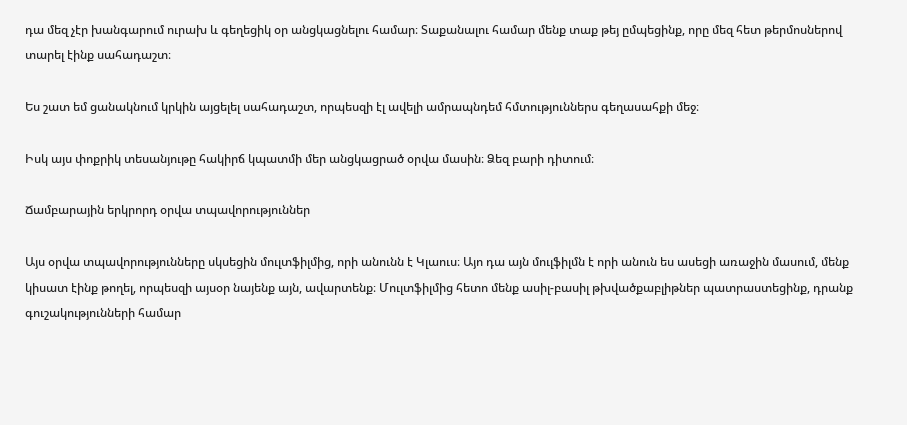դա մեզ չէր խանգարում ուրախ և գեղեցիկ օր անցկացնելու համար։ Տաքանալու համար մենք տաք թեյ ըմպեցինք, որը մեզ հետ թերմոսներով տարել էինք սահադաշտ։

Ես շատ եմ ցանակնում կրկին այցելել սահադաշտ, որպեսզի էլ ավելի ամրապնդեմ հմտություններս գեղասահքի մեջ։

Իսկ այս փոքրիկ տեսանյութը հակիրճ կպատմի մեր անցկացրած օրվա մասին։ Ձեզ բարի դիտում։

Ճամբարային երկրորդ օրվա տպավորություններ

Այս օրվա տպավորությունները սկսեցին մուլտֆիլմից, որի անունն է Կլաուս։ Այո դա այն մուլֆիլմն է որի անուն ես ասեցի առաջին մասում, մենք կիսատ էինք թողել, որպեսզի այսօր նայենք այն, ավարտենք։ Մուլտֆիլմից հետո մենք ասիլ-բասիլ թխվածքաբլիթներ պատրաստեցինք, դրանք գուշակությունների համար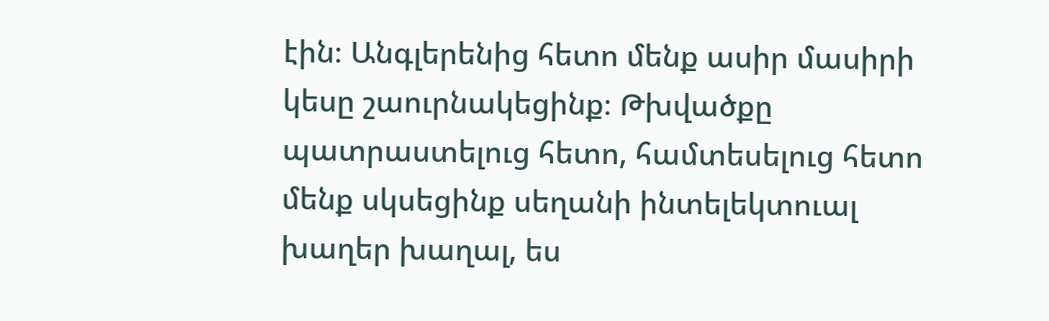էին։ Անգլերենից հետո մենք ասիր մասիրի կեսը շաուրնակեցինք։ Թխվածքը պատրաստելուց հետո, համտեսելուց հետո մենք սկսեցինք սեղանի ինտելեկտուալ խաղեր խաղալ, ես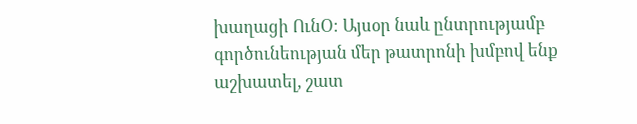խաղացի ՈւնՕ։ Այսօր նաև ընտրությամբ գործունեության մեր թատրոնի խմբով ենք աշխատել, շատ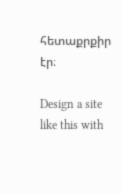հետաքրքիր էր։

Design a site like this with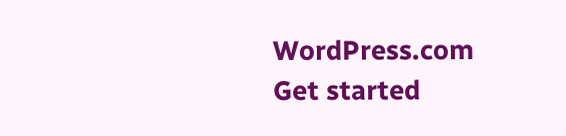WordPress.com
Get started